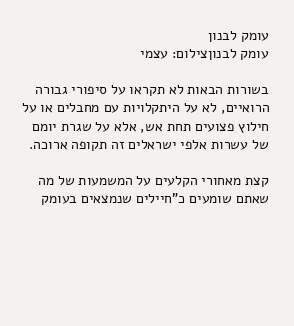עומק לבנון
עומק לבנוןצילום: עצמי

בשורות הבאות לא תקראו על סיפורי גבורה הרואיים, לא על היתקלויות עם מחבלים או על חילוץ פצועים תחת אש, אלא על שגרת יומם של עשרות אלפי ישראלים זה תקופה ארוכה.

קצת מאחורי הקלעים על המשמעות של מה שאתם שומעים כ"חיילים שנמצאים בעומק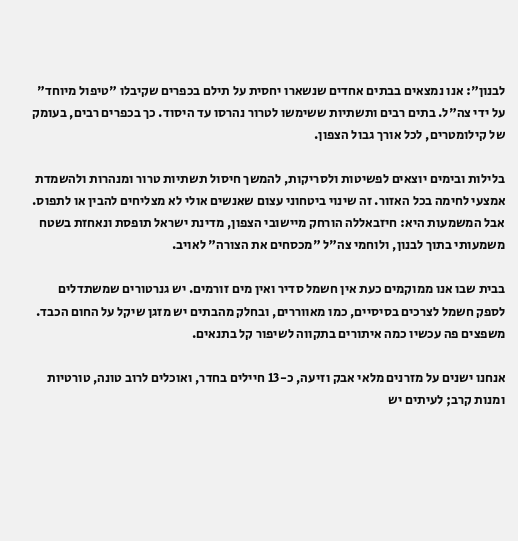לבנון": אנו נמצאים בבתים אחדים שנשארו יחסית על תילם בכפרים שקיבלו "טיפול מיוחד" על ידי צה"ל. בתים רבים ותשתיות ששימשו לטרור נהרסו עד היסוד. כך בכפרים רבים, בעומק של קילומטרים, לכל אורך גבול הצפון.

בלילות ובימים יוצאים לפשיטות ולסריקות, להמשך חיסול תשתיות טרור ומנהרות ולהשמדת אמצעי לחימה בכל האזור. זה שינוי ביטחוני עצום שאנשים אולי לא מצליחים להבין או לתפוס. אבל המשמעות היא: חיזבאללה הורחק מיישובי הצפון, מדינת ישראל תופסת ונאחזת בשטח משמעותי בתוך לבנון, ולוחמי צה"ל "מכסחים את הצורה" לאויב.

בבית שבו אנו ממוקמים כעת אין חשמל סדיר ואין מים זורמים. יש גנרטורים שמשתדלים לספק חשמל לצרכים בסיסיים, כמו מאווררים, ובחלק מהבתים יש מזגן שיקל על החום הכבד. משפצים פה עכשיו כמה איתורים בתקווה לשיפור קל בתנאים.

אנחנו ישנים על מזרנים מלאי אבק וזיעה, כ-13 חיילים בחדר, ואוכלים לרוב טונה, טורטיות ומנות קרב; לעיתים יש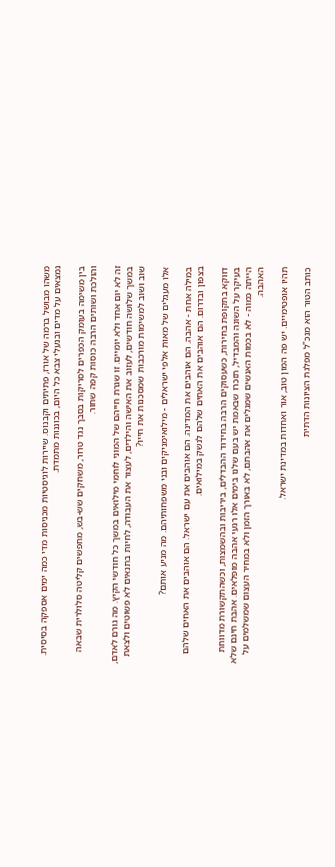משהו מבושל ברמה של אורז, פתיתים וקבנוס. שיירות לוגיסטיות מכניסות מדי כמה ימים אספקה בסיסית. נמצאים על מדים ובנעלי צבא כל היום, בכוננות מתמדת.

בין משימה בעומק הכפרים לסריקות בסבך נגד טרור, משחקים שש-בש, מחפשים קליטה סלולרית שבאה והולכת ושותים הרבה כוסות קפה שחור.

זה לא יום אחד ולא יומיים. זו שגרת חייהם של המוני לוחמי מילואים במשך כל חודשי הקיץ. מה גורם לאדם, במשך שלושה חודשים, לעזוב את האישה והילדים, לעצור את העבודה, לחיות בתנאים לא פשוטים ולצאת שוב ושוב למשימות מורכבות שמסכנות את חייו?

אלו מעגלים של מאות אלפי ישראלים - מילואימניקים ובני משפחותיהם. מה מניע אותם?

במילה אחת - אהבה. הם אוהבים את המדינה. הם אוהבים את עם ישראל. הם אוהבים את האחים שלהם בצפון ובדרום. הם אוהבים את האחים שלהם לנשק במילואים.

דווקא בתקופת בחירות, כשעסוקים הרבה בחידוד ההבדלים, ביריבות ובהשמצות, וכשהתקשורת מדווחת בעיקר על השונה והמבדיל, תזכרו שבאמת יש בעם שלנו בימים אלו רגעי אהבה מופלאים. אהבת חינם שלא הייתה כמוה - לא בכמות האנשים שמגלים את אהבתם, לא באורך הזמן ולא במחיר העצום שמשלמים על האהבה.

תהיו אופטימיים. יש פה המון טוב, אור ואחדות במדינת ישראל.

כותב הטור הוא מנכ"ל מפלגת הציונות הדתית